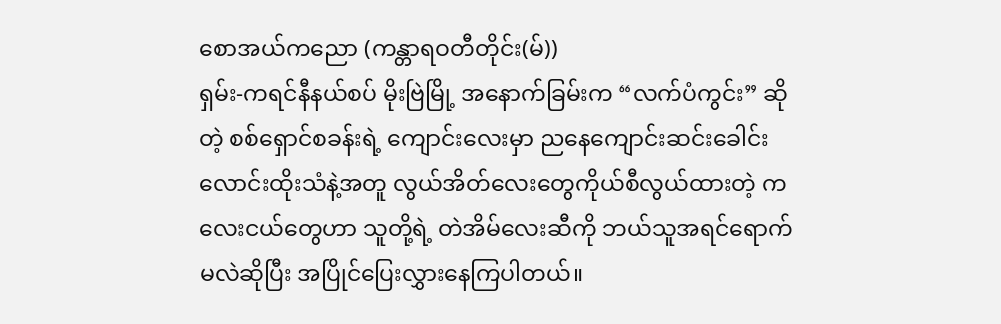စောအယ်ကညော (ကန္တာရဝတီတိုင်း(မ်))
ရှမ်း-ကရင်နီနယ်စပ် မိုးဗြဲမြို့ အနောက်ခြမ်းက “လက်ပံကွင်း” ဆိုတဲ့ စစ်ရှောင်စခန်းရဲ့ ကျောင်းလေးမှာ ညနေကျောင်းဆင်းခေါင်းလောင်းထိုးသံနဲ့အတူ လွယ်အိတ်လေးတွေကိုယ်စီလွယ်ထားတဲ့ ကလေးငယ်တွေဟာ သူတို့ရဲ့ တဲအိမ်လေးဆီကို ဘယ်သူအရင်ရောက်မလဲဆိုပြီး အပြိုင်ပြေးလွှားနေကြပါတယ်။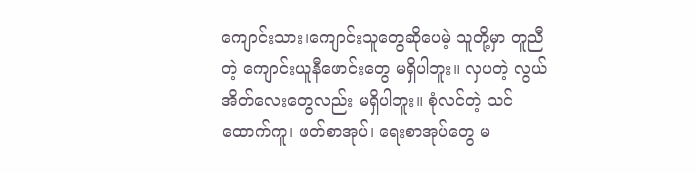ကျောင်းသား၊ကျောင်းသူတွေဆိုပေမဲ့ သူတို့မှာ တူညီတဲ့ ကျောင်းယူနီဖောင်းတွေ မရှိပါဘူး။ လှပတဲ့ လွယ်အိတ်လေးတွေလည်း မရှိပါဘူး။ စုံလင်တဲ့ သင်ထောက်ကူ၊ ဖတ်စာအုပ်၊ ရေးစာအုပ်တွေ မ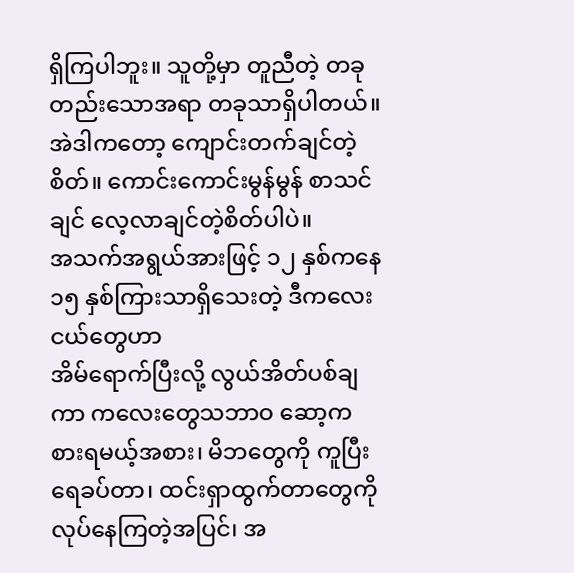ရှိကြပါဘူး။ သူတို့မှာ တူညီတဲ့ တခုတည်းသောအရာ တခုသာရှိပါတယ်။ အဲဒါကတော့ ကျောင်းတက်ချင်တဲ့စိတ်။ ကောင်းကောင်းမွန်မွန် စာသင်ချင် လေ့လာချင်တဲ့စိတ်ပါပဲ။
အသက်အရွယ်အားဖြင့် ၁၂ နှစ်ကနေ ၁၅ နှစ်ကြားသာရှိသေးတဲ့ ဒီကလေးငယ်တွေဟာ
အိမ်ရောက်ပြီးလို့ လွယ်အိတ်ပစ်ချကာ ကလေးတွေသဘာဝ ဆော့ကစားရမယ့်အစား၊ မိဘတွေကို ကူပြီးရေခပ်တာ၊ ထင်းရှာထွက်တာတွေကို လုပ်နေကြတဲ့အပြင်၊ အ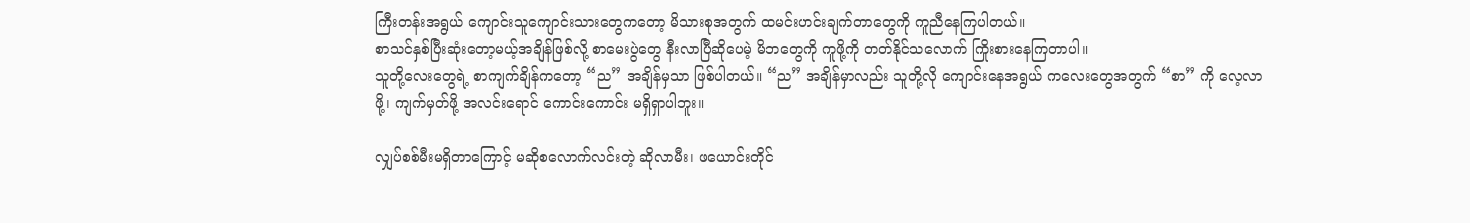ကြီးတန်းအရွယ် ကျောင်းသူကျောင်းသားတွေကတော့ မိသားစုအတွက် ထမင်းဟင်းချက်တာတွေကို ကူညီနေကြပါတယ်။
စာသင်နှစ်ပြီးဆုံးတော့မယ့်အချိန်ဖြစ်လို့ စာမေးပွဲတွေ နီးလာပြီဆိုပေမဲ့ မိဘတွေကို ကူဖို့ကို တတ်နိုင်သလောက် ကြိုးစားနေကြတာပါ။
သူတို့လေးတွေရဲ့ စာကျက်ချိန်ကတော့ “ည” အချိန်မှသာ ဖြစ်ပါတယ်။ “ည” အချိန်မှာလည်း သူတို့လို ကျောင်းနေအရွယ် ကလေးတွေအတွက် “စာ” ကို လေ့လာဖို့၊ ကျက်မှတ်ဖို့ အလင်းရောင် ကောင်းကောင်း မရှိရှာပါဘူး။

လျှပ်စစ်မီးမရှိတာကြောင့် မဆိုစလောက်လင်းတဲ့ ဆိုလာမီး၊ ဖယောင်းတိုင်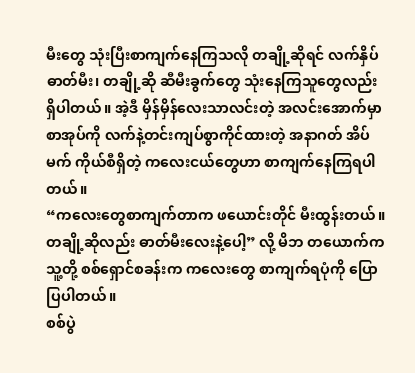မီးတွေ သုံးပြီးစာကျက်နေကြသလို တချို့ဆိုရင် လက်နှိပ်ဓာတ်မီး၊ တချို့ဆို ဆီမီးခွက်တွေ သုံးနေကြသူတွေလည်း ရှိပါတယ်။ အဲ့ဒီ မှိန်မှိန်လေးသာလင်းတဲ့ အလင်းအောက်မှာ စာအုပ်ကို လက်နဲ့တင်းကျပ်စွာကိုင်ထားတဲ့ အနာဂတ် အိပ်မက် ကိုယ်စီရှိတဲ့ ကလေးငယ်တွေဟာ စာကျက်နေကြရပါတယ်။
“ကလေးတွေစာကျက်တာက ဖယောင်းတိုင် မီးထွန်းတယ်။ တချို့ဆိုလည်း ဓာတ်မီးလေးနဲ့ပေါ့” လို့ မိဘ တယောက်က သူ့တို့ စစ်ရှောင်စခန်းက ကလေးတွေ စာကျက်ရပုံကို ပြောပြပါတယ်။
စစ်ပွဲ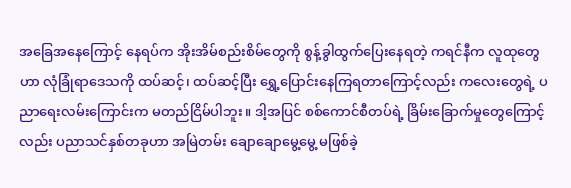အခြေအနေကြောင့် နေရပ်က အိုးအိမ်စည်းစိမ်တွေကို စွန့်ခွါထွက်ပြေးနေရတဲ့ ကရင်နီက လူထုတွေဟာ လုံခြုံရာဒေသကို ထပ်ဆင့်၊ ထပ်ဆင့်ပြီး ရွှေ့ပြောင်းနေကြရတာကြောင့်လည်း ကလေးတွေရဲ့ ပညာရေးလမ်းကြောင်းက မတည်ငြိမ်ပါဘူး။ ဒါ့အပြင် စစ်ကောင်စီတပ်ရဲ့ ခြိမ်းခြောက်မှုတွေကြောင့်လည်း ပညာသင်နှစ်တခုဟာ အမြဲတမ်း ချောချောမွေ့မွေ့ မဖြစ်ခဲ့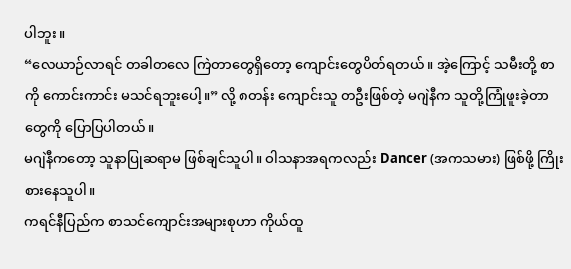ပါဘူး။
“လေယာဉ်လာရင် တခါတလေ ကြဲတာတွေရှိတော့ ကျောင်းတွေပိတ်ရတယ်။ အဲ့ကြောင့် သမီးတို့ စာကို ကောင်းကာင်း မသင်ရဘူးပေါ့။” လို့ ၈တန်း ကျောင်းသူ တဦးဖြစ်တဲ့ မဂျဲနီက သူတို့ကြုံဖူးခဲ့တာတွေကို ပြောပြပါတယ်။
မဂျဲနီကတော့ သူနာပြုဆရာမ ဖြစ်ချင်သူပါ။ ဝါသနာအရကလည်း Dancer (အကသမား) ဖြစ်ဖို့ ကြိုးစားနေသူပါ။
ကရင်နီပြည်က စာသင်ကျောင်းအများစုဟာ ကိုယ်ထူ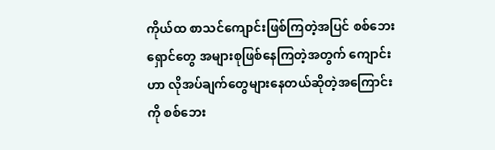ကိုယ်ထ စာသင်ကျောင်းဖြစ်ကြတဲ့အပြင် စစ်ဘေးရှောင်တွေ အများစုဖြစ်နေကြတဲ့အတွက် ကျောင်းဟာ လိုအပ်ချက်တွေများနေတယ်ဆိုတဲ့အကြောင်းကို စစ်ဘေး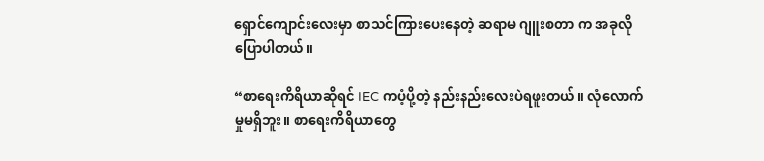ရှောင်ကျောင်းလေးမှာ စာသင်ကြားပေးနေတဲ့ ဆရာမ ဂျူးစတာ က အခုလိုပြောပါတယ်။

“စာရေးကိရိယာဆိုရင် IEC ကပံ့ပို့တဲ့ နည်းနည်းလေးပဲရဖူးတယ်။ လုံလောက်မှုမရှိဘူး။ စာရေးကိရိယာတွေ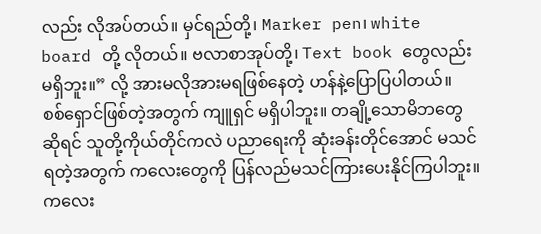လည်း လိုအပ်တယ်။ မှင်ရည်တို့၊ Marker pen၊ white board တို့ လိုတယ်။ ဗလာစာအုပ်တို့၊ Text book တွေလည်း မရှိဘူး။” လို့ အားမလိုအားမရဖြစ်နေတဲ့ ဟန်နဲ့ပြောပြပါတယ်။
စစ်ရှောင်ဖြစ်တဲ့အတွက် ကျူရှင် မရှိပါဘူး။ တချို့သောမိဘတွေဆိုရင် သူတို့ကိုယ်တိုင်ကလဲ ပညာရေးကို ဆုံးခန်းတိုင်အောင် မသင်ရတဲ့အတွက် ကလေးတွေကို ပြန်လည်မသင်ကြားပေးနိုင်ကြပါဘူး။
ကလေး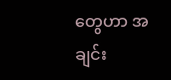တွေဟာ အချင်း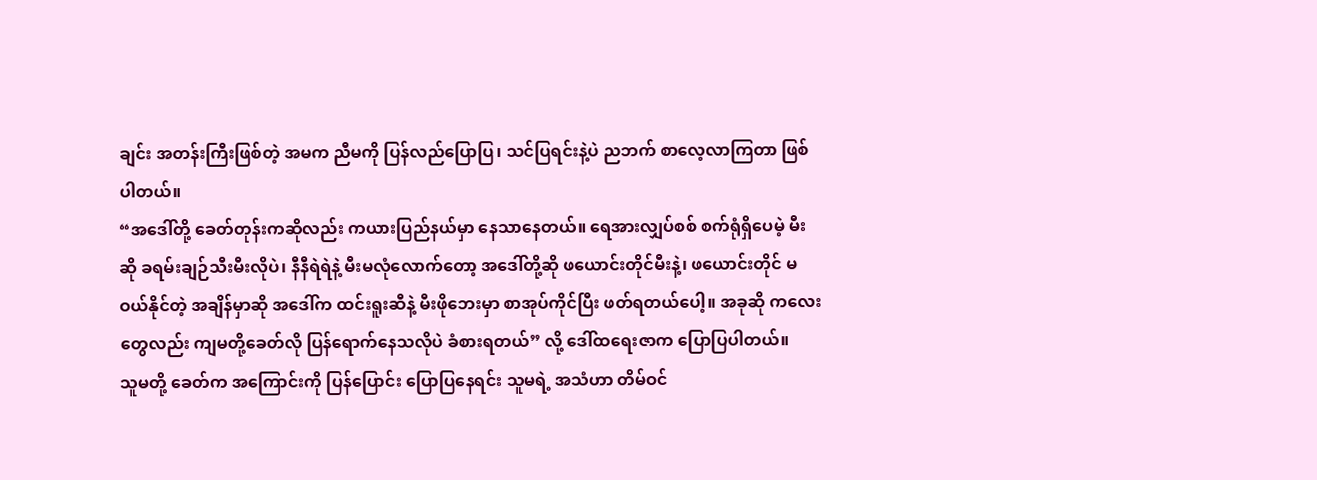ချင်း အတန်းကြီးဖြစ်တဲ့ အမက ညီမကို ပြန်လည်ပြောပြ၊ သင်ပြရင်းနဲ့ပဲ ညဘက် စာလေ့လာကြတာ ဖြစ်ပါတယ်။
“အဒေါ်တို့ ခေတ်တုန်းကဆိုလည်း ကယားပြည်နယ်မှာ နေသာနေတယ်။ ရေအားလျှပ်စစ် စက်ရုံရှိပေမဲ့ မီးဆို ခရမ်းချဉ်သီးမီးလိုပဲ၊ နီနီရဲရဲနဲ့ မီးမလုံလောက်တော့ အဒေါ်တို့ဆို ဖယောင်းတိုင်မီးနဲ့၊ ဖယောင်းတိုင် မဝယ်နိုင်တဲ့ အချိန်မှာဆို အဒေါ်က ထင်းရူးဆီနဲ့ မီးဖိုဘေးမှာ စာအုပ်ကိုင်ပြီး ဖတ်ရတယ်ပေါ့။ အခုဆို ကလေးတွေလည်း ကျမတို့ခေတ်လို ပြန်ရောက်နေသလိုပဲ ခံစားရတယ်” လို့ ဒေါ်ထရေးဇာက ပြောပြပါတယ်။
သူမတို့ ခေတ်က အကြောင်းကို ပြန်ပြောင်း ပြောပြနေရင်း သူမရဲ့ အသံဟာ တိမ်ဝင်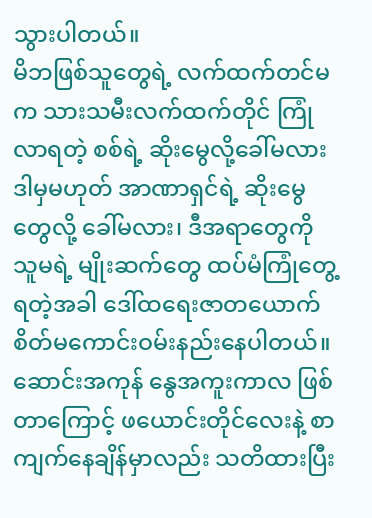သွားပါတယ်။
မိဘဖြစ်သူတွေရဲ့ လက်ထက်တင်မက သားသမီးလက်ထက်တိုင် ကြုံလာရတဲ့ စစ်ရဲ့ ဆိုးမွေလို့ခေါ်မလား ဒါမှမဟုတ် အာဏာရှင်ရဲ့ ဆိုးမွေတွေလို့ ခေါ်မလား၊ ဒီအရာတွေကို သူမရဲ့ မျိုးဆက်တွေ ထပ်မံကြုံတွေ့ရတဲ့အခါ ဒေါ်ထရေးဇာတယောက် စိတ်မကောင်းဝမ်းနည်းနေပါတယ်။
ဆောင်းအကုန် နွေအကူးကာလ ဖြစ်တာကြောင့် ဖယောင်းတိုင်လေးနဲ့ စာကျက်နေချိန်မှာလည်း သတိထားပြီး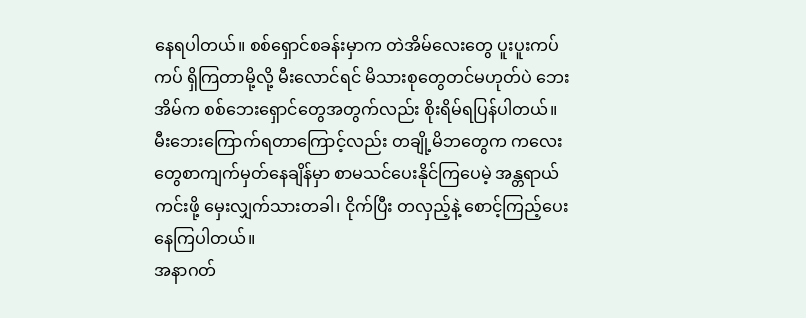နေရပါတယ်။ စစ်ရှောင်စခန်းမှာက တဲအိမ်လေးတွေ ပူးပူးကပ်ကပ် ရှိကြတာမို့လို့ မီးလောင်ရင် မိသားစုတွေတင်မဟုတ်ပဲ ဘေးအိမ်က စစ်ဘေးရှောင်တွေအတွက်လည်း စိုးရိမ်ရပြန်ပါတယ်။
မီးဘေးကြောက်ရတာကြောင့်လည်း တချို့မိဘတွေက ကလေးတွေစာကျက်မှတ်နေချိန်မှာ စာမသင်ပေးနိုင်ကြပေမဲ့ အန္တရာယ်ကင်းဖို့ မှေးလျှက်သားတခါ၊ ငိုက်ပြီး တလှည့်နဲ့ စောင့်ကြည့်ပေးနေကြပါတယ်။
အနာဂတ်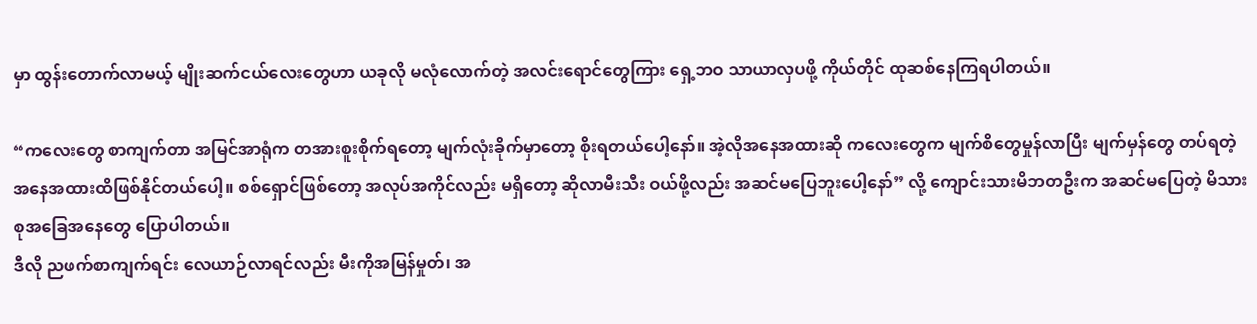မှာ ထွန်းတောက်လာမယ့် မျိုးဆက်ငယ်လေးတွေဟာ ယခုလို မလုံလောက်တဲ့ အလင်းရောင်တွေကြား ရှေ့ဘဝ သာယာလှပဖို့ ကိုယ်တိုင် ထုဆစ်နေကြရပါတယ်။

“ကလေးတွေ စာကျက်တာ အမြင်အာရုံက တအားစူးစိုက်ရတော့ မျက်လုံးခိုက်မှာတော့ စိုးရတယ်ပေါ့နော်။ အဲ့လိုအနေအထားဆို ကလေးတွေက မျက်စိတွေမှုန်လာပြီး မျက်မှန်တွေ တပ်ရတဲ့ အနေအထားထိဖြစ်နိုင်တယ်ပေါ့။ စစ်ရှောင်ဖြစ်တော့ အလုပ်အကိုင်လည်း မရှိတော့ ဆိုလာမီးသီး ဝယ်ဖို့လည်း အဆင်မပြေဘူးပေါ့နော်” လို့ ကျောင်းသားမိဘတဦးက အဆင်မပြေတဲ့ မိသားစုအခြေအနေတွေ ပြောပါတယ်။
ဒီလို ညဖက်စာကျက်ရင်း လေယာဉ်လာရင်လည်း မီးကိုအမြန်မှုတ်၊ အ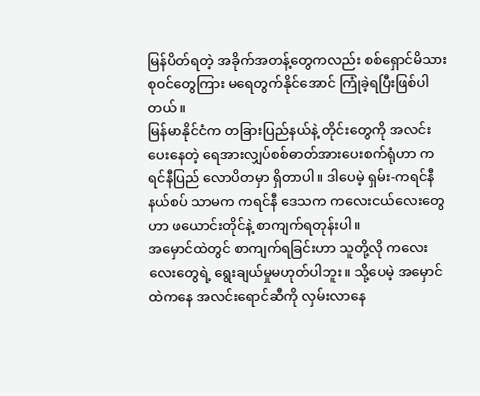မြန်ပိတ်ရတဲ့ အခိုက်အတန့်တွေကလည်း စစ်ရှောင်မိသားစုဝင်တွေကြား မရေတွက်နိုင်အောင် ကြုံခဲ့ရပြီးဖြစ်ပါတယ်။
မြန်မာနိုင်ငံက တခြားပြည်နယ်နဲ့ တိုင်းတွေကို အလင်းပေးနေတဲ့ ရေအားလျှပ်စစ်ဓာတ်အားပေးစက်ရုံဟာ ကရင်နီပြည် လောပိတမှာ ရှိတာပါ။ ဒါပေမဲ့ ရှမ်း-ကရင်နီနယ်စပ် သာမက ကရင်နီ ဒေသက ကလေးငယ်လေးတွေဟာ ဖယောင်းတိုင်နဲ့ စာကျက်ရတုန်းပါ။
အမှောင်ထဲတွင် စာကျက်ရခြင်းဟာ သူတို့လို ကလေးလေးတွေရဲ့ ရွေးချယ်မှုမဟုတ်ပါဘူး။ သို့ပေမဲ့ အမှောင်ထဲကနေ အလင်းရောင်ဆီကို လှမ်းလာနေ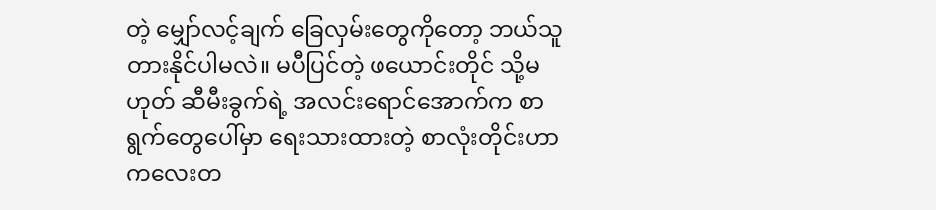တဲ့ မျှော်လင့်ချက် ခြေလှမ်းတွေကိုတော့ ဘယ်သူတားနိုင်ပါမလဲ။ မပီပြင်တဲ့ ဖယောင်းတိုင် သို့မဟုတ် ဆီမီးခွက်ရဲ့ အလင်းရောင်အောက်က စာရွက်တွေပေါ်မှာ ရေးသားထားတဲ့ စာလုံးတိုင်းဟာ ကလေးတ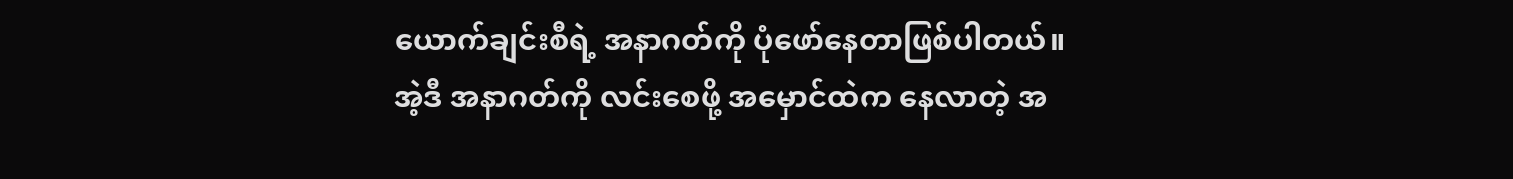ယောက်ချင်းစီရဲ့ အနာဂတ်ကို ပုံဖော်နေတာဖြစ်ပါတယ်။
အဲ့ဒီ အနာဂတ်ကို လင်းစေဖို့ အမှောင်ထဲက နေလာတဲ့ အ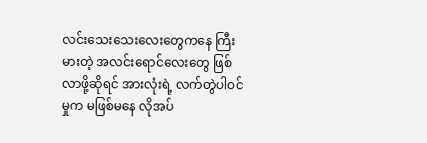လင်းသေးသေးလေးတွေကနေ ကြီးမားတဲ့ အလင်းရောင်လေးတွေ ဖြစ်လာဖို့ဆိုရင် အားလုံးရဲ့ လက်တွဲပါဝင်မှုက မဖြစ်မနေ လိုအပ်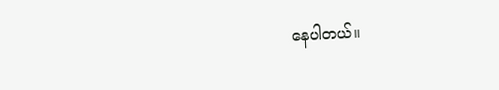နေပါတယ်။